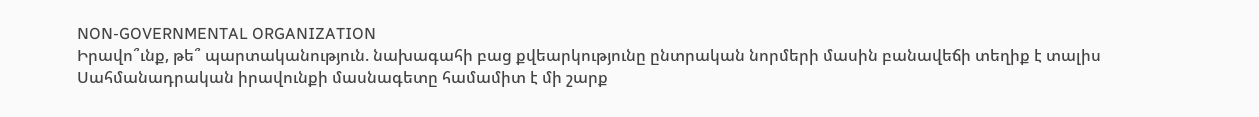NON-GOVERNMENTAL ORGANIZATION
Իրավո՞ւնք, թե՞ պարտականություն. նախագահի բաց քվեարկությունը ընտրական նորմերի մասին բանավեճի տեղիք է տալիս
Սահմանադրական իրավունքի մասնագետը համամիտ է մի շարք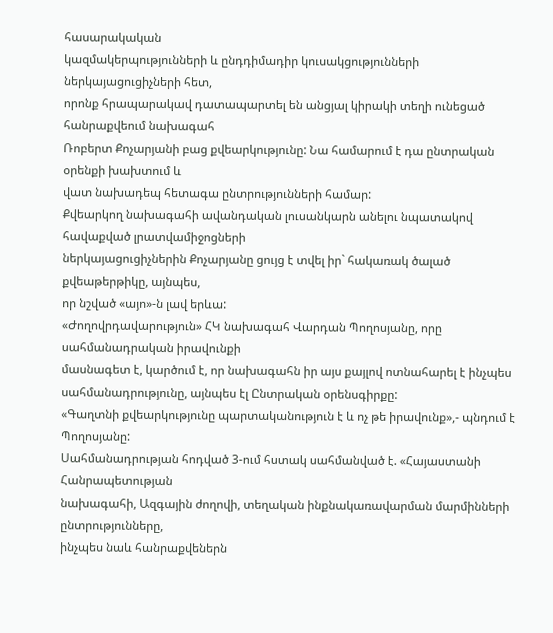հասարակական
կազմակերպությունների և ընդդիմադիր կուսակցությունների ներկայացուցիչների հետ,
որոնք հրապարակավ դատապարտել են անցյալ կիրակի տեղի ունեցած հանրաքվեում նախագահ
Ռոբերտ Քոչարյանի բաց քվեարկությունը: Նա համարում է դա ընտրական օրենքի խախտում և
վատ նախադեպ հետագա ընտրությունների համար:
Քվեարկող նախագահի ավանդական լուսանկարն անելու նպատակով հավաքված լրատվամիջոցների
ներկայացուցիչներին Քոչարյանը ցույց է տվել իր` հակառակ ծալած քվեաթերթիկը, այնպես,
որ նշված «այո»-ն լավ երևա:
«Ժողովրդավարություն» ՀԿ նախագահ Վարդան Պողոսյանը, որը սահմանադրական իրավունքի
մասնագետ է, կարծում է, որ նախագահն իր այս քայլով ոտնահարել է ինչպես
սահմանադրությունը, այնպես էլ Ընտրական օրենսգիրքը:
«Գաղտնի քվեարկությունը պարտականություն է և ոչ թե իրավունք»,- պնդում է Պողոսյանը:
Սահմանադրության հոդված 3-ում հստակ սահմանված է. «Հայաստանի Հանրապետության
նախագահի, Ազգային ժողովի, տեղական ինքնակառավարման մարմինների ընտրությունները,
ինչպես նաև հանրաքվեներն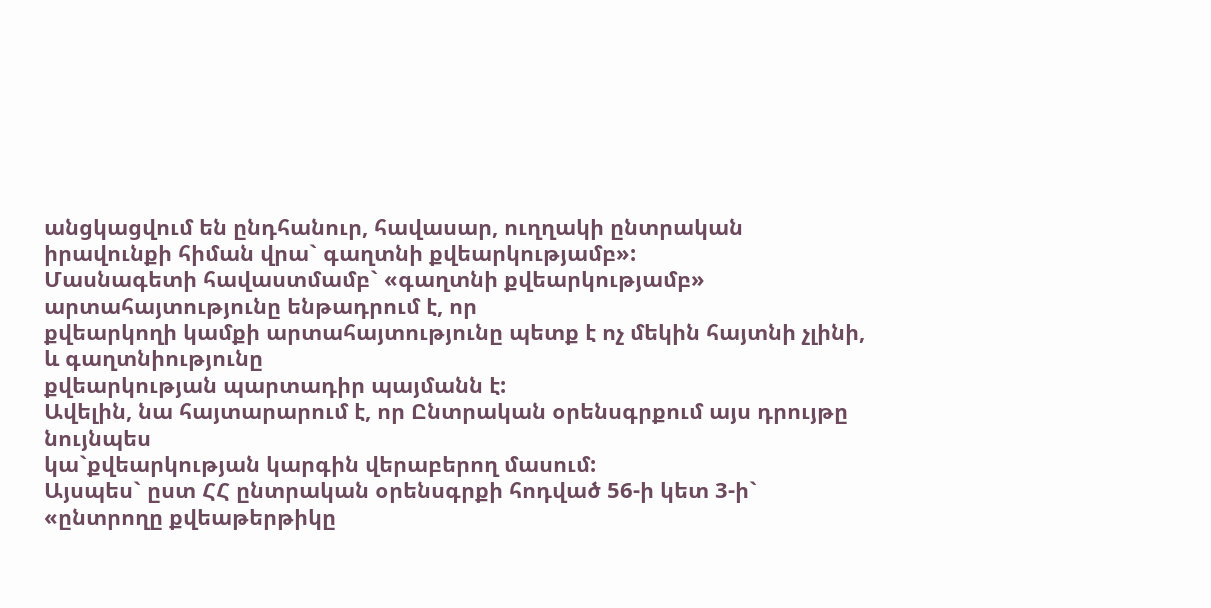անցկացվում են ընդհանուր, հավասար, ուղղակի ընտրական
իրավունքի հիման վրա` գաղտնի քվեարկությամբ»:
Մասնագետի հավաստմամբ` «գաղտնի քվեարկությամբ» արտահայտությունը ենթադրում է, որ
քվեարկողի կամքի արտահայտությունը պետք է ոչ մեկին հայտնի չլինի, և գաղտնիությունը
քվեարկության պարտադիր պայմանն է:
Ավելին, նա հայտարարում է, որ Ընտրական օրենսգրքում այս դրույթը նույնպես
կա`քվեարկության կարգին վերաբերող մասում:
Այսպես` ըստ ՀՀ ընտրական օրենսգրքի հոդված 56-ի կետ 3-ի` «ընտրողը քվեաթերթիկը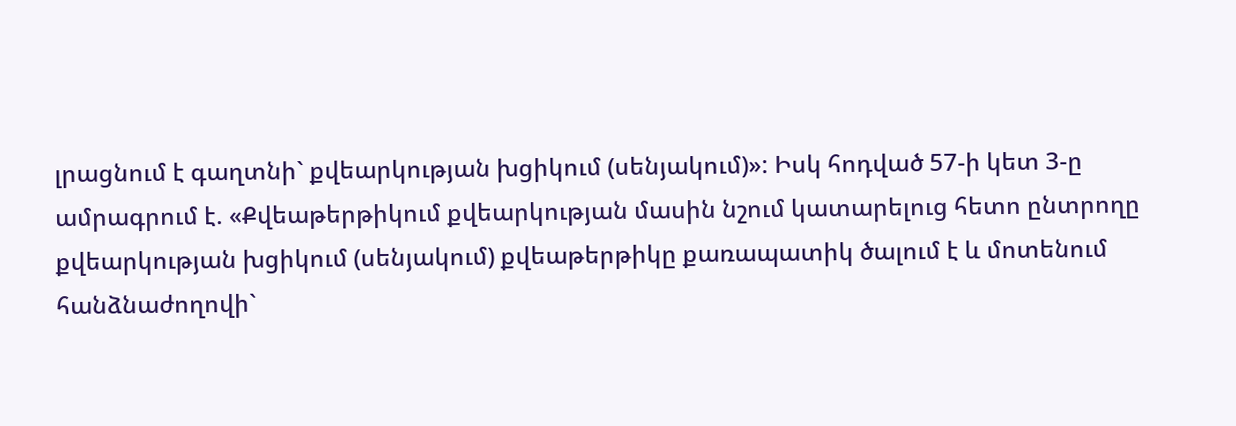լրացնում է գաղտնի` քվեարկության խցիկում (սենյակում)»: Իսկ հոդված 57-ի կետ 3-ը
ամրագրում է. «Քվեաթերթիկում քվեարկության մասին նշում կատարելուց հետո ընտրողը
քվեարկության խցիկում (սենյակում) քվեաթերթիկը քառապատիկ ծալում է և մոտենում
հանձնաժողովի`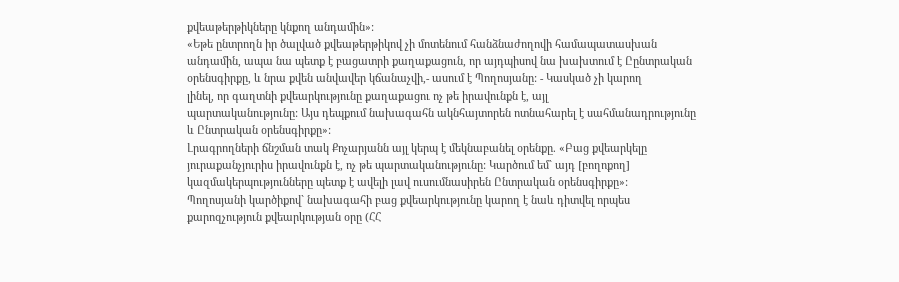քվեաթերթիկները կնքող անդամին»:
«Եթե ընտրողն իր ծալված քվեաթերթիկով չի մոտենում հանձնաժողովի համապատասխան
անդամին, ապա նա պետք է բացատրի քաղաքացուն, որ այդպիսով նա խախտում է Ըընտրական
օրենսգիրքը, և նրա քվեն անվավեր կճանաչվի,- ասում է Պողոսյանը: - Կասկած չի կարող
լինել, որ գաղտնի քվեարկությունը քաղաքացու ոչ թե իրավունքն է, այլ
պարտականությունը: Այս դեպքում նախագահն ակնհայտորեն ոտնահարել է սահմանադրությունը
և Ընտրական օրենսգիրքը»:
Լրագրողների ճնշման տակ Քոչարյանն այլ կերպ է մեկնաբանել օրենքը. «Բաց քվեարկելը
յուրաքանչյուրիս իրավունքն է, ոչ թե պարտականությունը: Կարծում եմ` այդ [բողոքող]
կազմակերպությունները պետք է ավելի լավ ուսումնասիրեն Ընտրական օրենսգիրքը»:
Պողոսյանի կարծիքով` նախագահի բաց քվեարկությունը կարող է նաև դիտվել որպես
քարոզչություն քվեարկության օրը (ՀՀ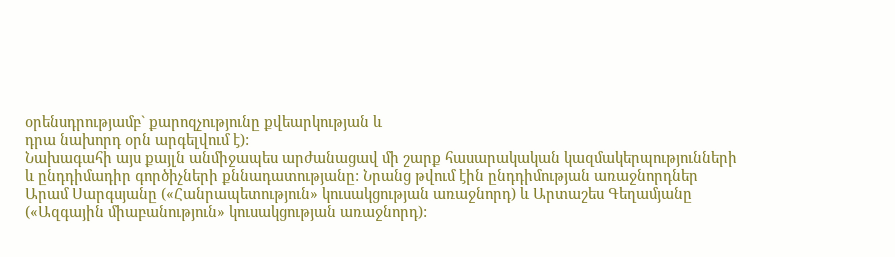օրենսդրությամբ` քարոզչությունը քվեարկության և
դրա նախորդ օրն արգելվում է):
Նախագահի այս քայլն անմիջապես արժանացավ մի շարք հասարակական կազմակերպությունների
և ընդդիմադիր գործիչների քննադատությանը: Նրանց թվում էին ընդդիմության առաջնորդներ
Արամ Սարգսյանը («Հանրապետություն» կուսակցության առաջնորդ) և Արտաշես Գեղամյանը
(«Ազգային միաբանություն» կուսակցության առաջնորդ):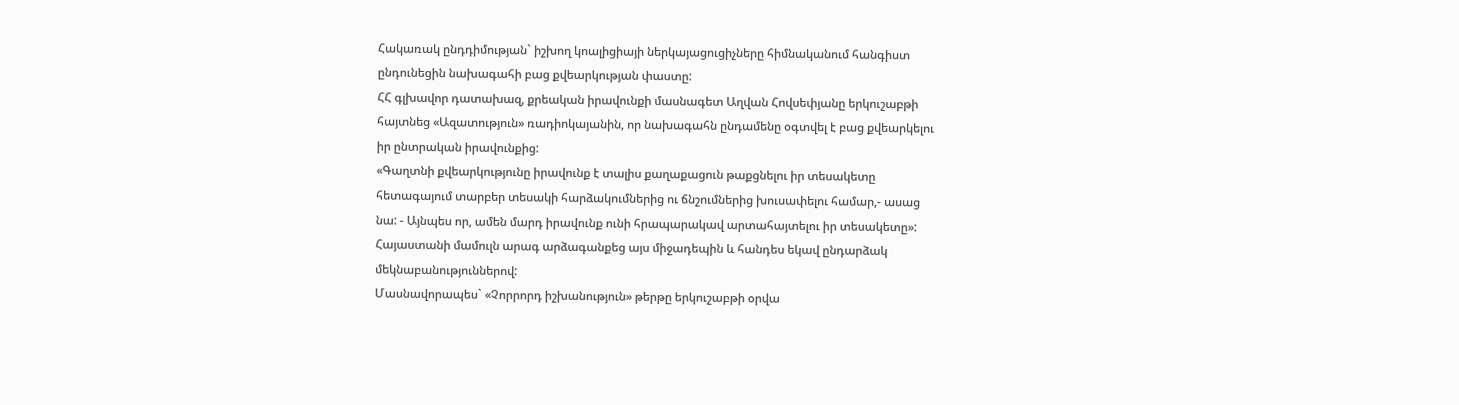Հակառակ ընդդիմության` իշխող կոալիցիայի ներկայացուցիչները հիմնականում հանգիստ
ընդունեցին նախագահի բաց քվեարկության փաստը:
ՀՀ գլխավոր դատախազ, քրեական իրավունքի մասնագետ Աղվան Հովսեփյանը երկուշաբթի
հայտնեց «Ազատություն» ռադիոկայանին, որ նախագահն ընդամենը օգտվել է բաց քվեարկելու
իր ընտրական իրավունքից:
«Գաղտնի քվեարկությունը իրավունք է տալիս քաղաքացուն թաքցնելու իր տեսակետը
հետագայում տարբեր տեսակի հարձակումներից ու ճնշումներից խուսափելու համար,- ասաց
նա: - Այնպես որ, ամեն մարդ իրավունք ունի հրապարակավ արտահայտելու իր տեսակետը»:
Հայաստանի մամուլն արագ արձագանքեց այս միջադեպին և հանդես եկավ ընդարձակ
մեկնաբանություններով:
Մասնավորապես` «Չորրորդ իշխանություն» թերթը երկուշաբթի օրվա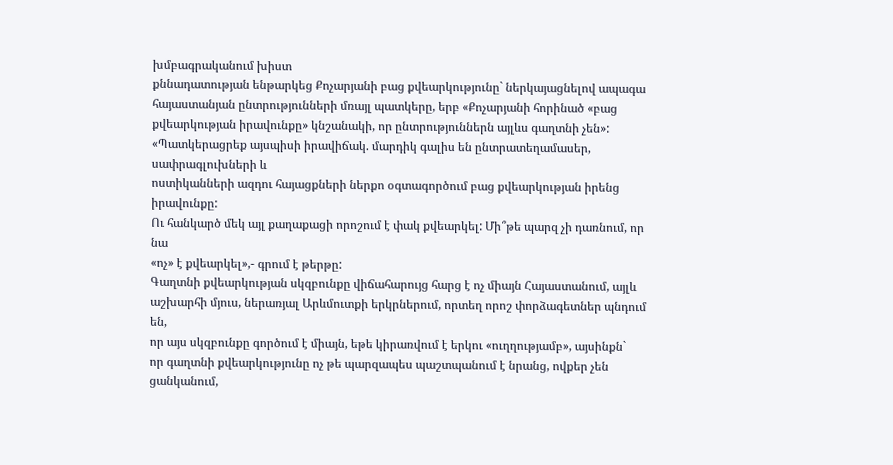խմբագրականում խիստ
քննադատության ենթարկեց Քոչարյանի բաց քվեարկությունը` ներկայացնելով ապագա
հայաստանյան ընտրությունների մռայլ պատկերը, երբ «Քոչարյանի հորինած «բաց
քվեարկության իրավունքը» կնշանակի, որ ընտրություններն այլևս գաղտնի չեն»:
«Պատկերացրեք այսպիսի իրավիճակ. մարդիկ գալիս են ընտրատեղամասեր, սափրագլուխների և
ոստիկանների ազդու հայացքների ներքո օգտագործում բաց քվեարկության իրենց իրավունքը:
Ու հանկարծ մեկ այլ քաղաքացի որոշում է փակ քվեարկել: Մի՞թե պարզ չի դառնում, որ նա
«ոչ» է քվեարկել»,- գրում է թերթը:
Գաղտնի քվեարկության սկզբունքը վիճահարույց հարց է ոչ միայն Հայաստանում, այլև
աշխարհի մյուս, ներառյալ Արևմուտքի երկրներում, որտեղ որոշ փորձագետներ պնդում են,
որ այս սկզբունքը գործում է միայն, եթե կիրառվում է երկու «ուղղությամբ», այսինքն`
որ գաղտնի քվեարկությունը ոչ թե պարզապես պաշտպանում է նրանց, ովքեր չեն ցանկանում,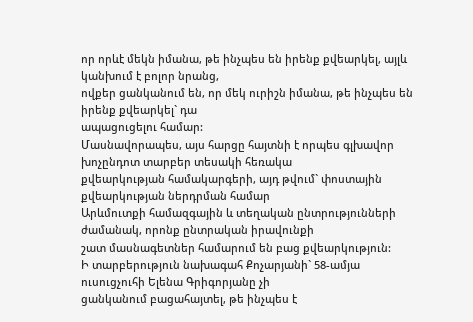որ որևէ մեկն իմանա, թե ինչպես են իրենք քվեարկել, այլև կանխում է բոլոր նրանց,
ովքեր ցանկանում են, որ մեկ ուրիշն իմանա, թե ինչպես են իրենք քվեարկել` դա
ապացուցելու համար:
Մասնավորապես, այս հարցը հայտնի է որպես գլխավոր խոչընդոտ տարբեր տեսակի հեռակա
քվեարկության համակարգերի, այդ թվում` փոստային քվեարկության ներդրման համար
Արևմուտքի համազգային և տեղական ընտրությունների ժամանակ, որոնք ընտրական իրավունքի
շատ մասնագետներ համարում են բաց քվեարկություն:
Ի տարբերություն նախագահ Քոչարյանի` 58-ամյա ուսուցչուհի Ելենա Գրիգորյանը չի
ցանկանում բացահայտել, թե ինչպես է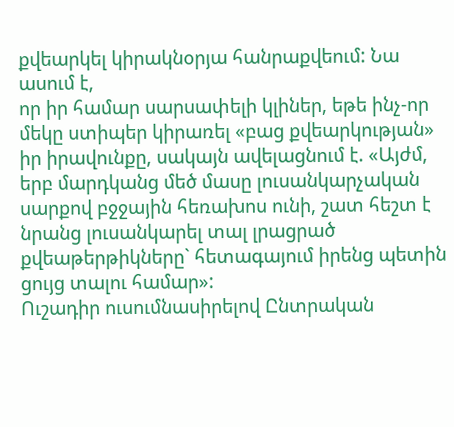քվեարկել կիրակնօրյա հանրաքվեում: Նա ասում է,
որ իր համար սարսափելի կլիներ, եթե ինչ-որ մեկը ստիպեր կիրառել «բաց քվեարկության»
իր իրավունքը, սակայն ավելացնում է. «Այժմ, երբ մարդկանց մեծ մասը լուսանկարչական
սարքով բջջային հեռախոս ունի, շատ հեշտ է նրանց լուսանկարել տալ լրացրած
քվեաթերթիկները` հետագայում իրենց պետին ցույց տալու համար»:
Ուշադիր ուսումնասիրելով Ընտրական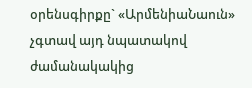օրենսգիրքը` «ԱրմենիաՆաուն» չգտավ այդ նպատակով
ժամանակակից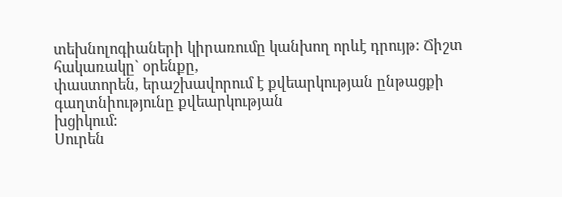տեխնոլոգիաների կիրառումը կանխող որևէ դրույթ: Ճիշտ հակառակը` օրենքը,
փաստորեն, երաշխավորում է քվեարկության ընթացքի գաղտնիությունը քվեարկության
խցիկում:
Սուրեն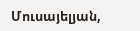Մուսայելյան,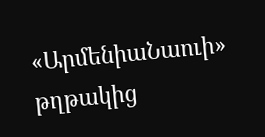«ԱրմենիաՆաուի» թղթակից